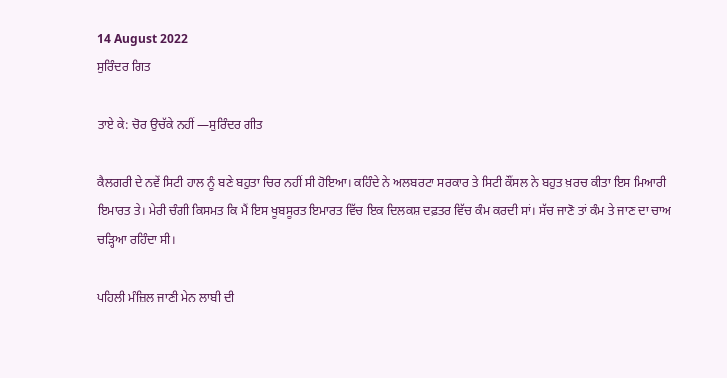14 August 2022
ਸੁਰਿੰਦਰ ਗਿਤ

ਤਾਏ ਕੇ: ਚੋਰ ਉਚੱਕੇ ਨਹੀਂ —ਸੁਰਿੰਦਰ ਗੀਤ

ਕੈਲਗਰੀ ਦੇ ਨਵੇਂ ਸਿਟੀ ਹਾਲ ਨੂੰ ਬਣੇ ਬਹੁਤਾ ਚਿਰ ਨਹੀਂ ਸੀ ਹੋਇਆ। ਕਹਿੰਦੇ ਨੇ ਅਲਬਰਟਾ ਸਰਕਾਰ ਤੇ ਸਿਟੀ ਕੌਂਸਲ ਨੇ ਬਹੁਤ ਖ਼ਰਚ ਕੀਤਾ ਇਸ ਮਿਆਰੀ ਇਮਾਰਤ ਤੇ। ਮੇਰੀ ਚੰਗੀ ਕਿਸਮਤ ਕਿ ਮੈਂ ਇਸ ਖੂਬਸੂਰਤ ਇਮਾਰਤ ਵਿੱਚ ਇਕ ਦਿਲਕਸ਼ ਦਫ਼ਤਰ ਵਿੱਚ ਕੰਮ ਕਰਦੀ ਸਾਂ। ਸੱਚ ਜਾਣੋ ਤਾਂ ਕੰਮ ਤੇ ਜਾਣ ਦਾ ਚਾਅ ਚੜ੍ਹਿਆ ਰਹਿੰਦਾ ਸੀ।

ਪਹਿਲੀ ਮੰਜ਼ਿਲ ਜਾਣੀ ਮੇਨ ਲਾਬੀ ਦੀ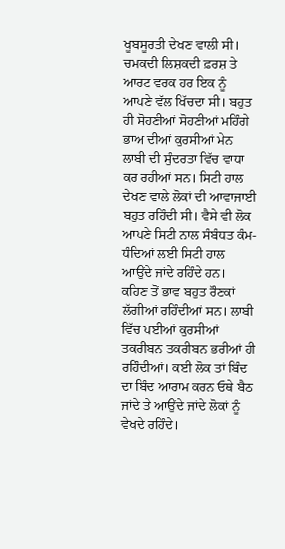ਖੂਬਸੂਰਤੀ ਦੇਖਣ ਵਾਲੀ ਸੀ। ਚਮਕਦੀ ਲਿਸ਼ਕਦੀ ਫ਼ਰਸ਼ ਤੇ ਆਰਟ ਵਰਕ ਹਰ ਇਕ ਨੂੰ ਆਪਣੇ ਵੱਲ ਖਿੱਚਦਾ ਸੀ। ਬਹੁਤ ਹੀ ਸੋਹਣੀਆਂ ਸੋਹਣੀਆਂ ਮਹਿੰਗੇ ਭਾਅ ਦੀਆਂ ਕੁਰਸੀਆਂ ਮੇਨ ਲਾਬੀ ਦੀ ਸੁੰਦਰਤਾ ਵਿੱਚ ਵਾਧਾ ਕਰ ਰਹੀਆਂ ਸਨ। ਸਿਟੀ ਹਾਲ ਦੇਖਣ ਵਾਲੇ ਲੋਕਾਂ ਦੀ ਆਵਾਜਾਈ ਬਹੁਤ ਰਹਿੰਦੀ ਸੀ। ਵੈਸੇ ਵੀ ਲੋਕ ਆਪਣੇ ਸਿਟੀ ਨਾਲ ਸੰਬੰਧਤ ਕੰਮ- ਧੰਦਿਆਂ ਲਈ ਸਿਟੀ ਹਾਲ ਆਉਂਦੇ ਜਾਂਦੇ ਰਹਿੰਦੇ ਹਨ।  ਕਹਿਣ ਤੋਂ ਭਾਵ ਬਹੁਤ ਰੌਣਕਾਂ ਲੱਗੀਆਂ ਰਹਿੰਦੀਆਂ ਸਨ। ਲਾਬੀ ਵਿੱਚ ਪਈਆਂ ਕੁਰਸੀਆਂ ਤਕਰੀਬਨ ਤਕਰੀਬਨ ਭਰੀਆਂ ਹੀ ਰਹਿੰਦੀਆਂ। ਕਈ ਲੋਕ ਤਾਂ ਬਿੰਦ ਦਾ ਬਿੰਦ ਆਰਾਮ ਕਰਨ ਓਥੇ ਬੈਠ ਜਾਂਦੇ ਤੇ ਆਉਂਦੇ ਜਾਂਦੇ ਲੋਕਾਂ ਨੂੰ ਵੇਖਦੇ ਰਹਿੰਦੇ।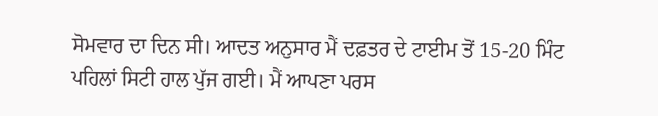ਸੋਮਵਾਰ ਦਾ ਦਿਨ ਸੀ। ਆਦਤ ਅਨੁਸਾਰ ਮੈਂ ਦਫ਼ਤਰ ਦੇ ਟਾਈਮ ਤੋਂ 15-20 ਮਿੰਟ ਪਹਿਲਾਂ ਸਿਟੀ ਹਾਲ ਪੁੱਜ ਗਈ। ਮੈਂ ਆਪਣਾ ਪਰਸ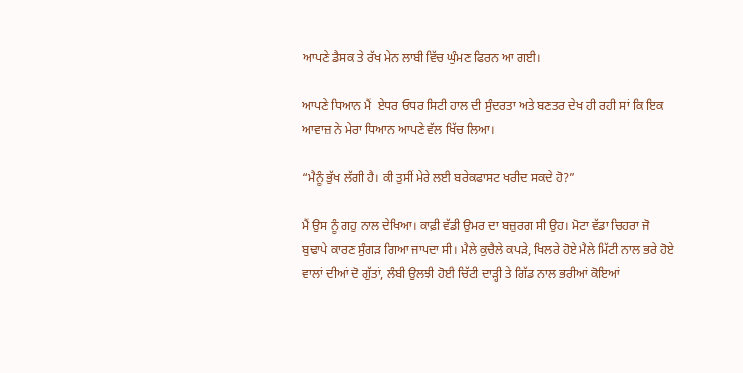ਆਪਣੇ ਡੈਸਕ ਤੇ ਰੱਖ ਮੇਨ ਲਾਬੀ ਵਿੱਚ ਘੁੰਮਣ ਫਿਰਨ ਆ ਗਈ।

ਆਪਣੇ ਧਿਆਨ ਮੈਂ  ਏਧਰ ਓਧਰ ਸਿਟੀ ਹਾਲ ਦੀ ਸੁੰਦਰਤਾ ਅਤੇ ਬਣਤਰ ਦੇਖ ਹੀ ਰਹੀ ਸਾਂ ਕਿ ਇਕ ਆਵਾਜ਼ ਨੇ ਮੇਰਾ ਧਿਆਨ ਆਪਣੇ ਵੱਲ ਖਿੱਚ ਲਿਆ।

“ਮੈਨੂੰ ਭੁੱਖ ਲੱਗੀ ਹੈ। ਕੀ ਤੁਸੀਂ ਮੇਰੇ ਲਈ ਬਰੇਕਫਾਸਟ ਖਰੀਦ ਸਕਦੇ ਹੋ?”

ਮੈਂ ਉਸ ਨੂੰ ਗਹੁ ਨਾਲ ਦੇਖਿਆ। ਕਾਫ਼ੀ ਵੱਡੀ ਉਮਰ ਦਾ ਬਜ਼ੁਰਗ ਸੀ ਉਹ। ਮੋਟਾ ਵੱਡਾ ਚਿਹਰਾ ਜੋ ਬੁਢਾਪੇ ਕਾਰਣ ਸੁੰਗੜ ਗਿਆ ਜਾਪਦਾ ਸੀ। ਮੈਲੇ ਕੁਚੈਲੇ ਕਪੜੇ, ਖਿਲਰੇ ਹੋਏ ਮੈਲੇ ਮਿੱਟੀ ਨਾਲ ਭਰੇ ਹੋਏ ਵਾਲਾਂ ਦੀਆਂ ਦੋ ਗੁੱਤਾਂ, ਲੰਬੀ ਉਲਝੀ ਹੋਈ ਚਿੱਟੀ ਦਾੜ੍ਹੀ ਤੇ ਗਿੱਡ ਨਾਲ ਭਰੀਆਂ ਕੋਇਆਂ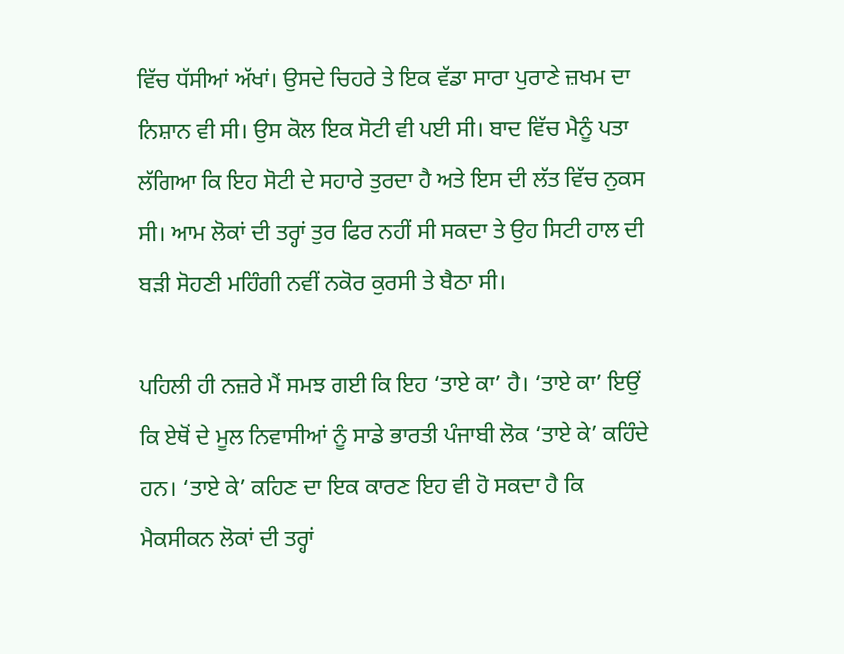ਵਿੱਚ ਧੱਸੀਆਂ ਅੱਖਾਂ। ਉਸਦੇ ਚਿਹਰੇ ਤੇ ਇਕ ਵੱਡਾ ਸਾਰਾ ਪੁਰਾਣੇ ਜ਼ਖਮ ਦਾ ਨਿਸ਼ਾਨ ਵੀ ਸੀ। ਉਸ ਕੋਲ ਇਕ ਸੋਟੀ ਵੀ ਪਈ ਸੀ। ਬਾਦ ਵਿੱਚ ਮੈਨੂੰ ਪਤਾ ਲੱਗਿਆ ਕਿ ਇਹ ਸੋਟੀ ਦੇ ਸਹਾਰੇ ਤੁਰਦਾ ਹੈ ਅਤੇ ਇਸ ਦੀ ਲੱਤ ਵਿੱਚ ਨੁਕਸ ਸੀ। ਆਮ ਲੋਕਾਂ ਦੀ ਤਰ੍ਹਾਂ ਤੁਰ ਫਿਰ ਨਹੀਂ ਸੀ ਸਕਦਾ ਤੇ ਉਹ ਸਿਟੀ ਹਾਲ ਦੀ ਬੜੀ ਸੋਹਣੀ ਮਹਿੰਗੀ ਨਵੀਂ ਨਕੋਰ ਕੁਰਸੀ ਤੇ ਬੈਠਾ ਸੀ।

ਪਹਿਲੀ ਹੀ ਨਜ਼ਰੇ ਮੈਂ ਸਮਝ ਗਈ ਕਿ ਇਹ ‘ਤਾਏ ਕਾ’ ਹੈ। ‘ਤਾਏ ਕਾ’ ਇਉਂ ਕਿ ਏਥੋਂ ਦੇ ਮੂਲ ਨਿਵਾਸੀਆਂ ਨੂੰ ਸਾਡੇ ਭਾਰਤੀ ਪੰਜਾਬੀ ਲੋਕ ‘ਤਾਏ ਕੇ’ ਕਹਿੰਦੇ ਹਨ। ‘ਤਾਏ ਕੇ’ ਕਹਿਣ ਦਾ ਇਕ ਕਾਰਣ ਇਹ ਵੀ ਹੋ ਸਕਦਾ ਹੈ ਕਿ ਮੈਕਸੀਕਨ ਲੋਕਾਂ ਦੀ ਤਰ੍ਹਾਂ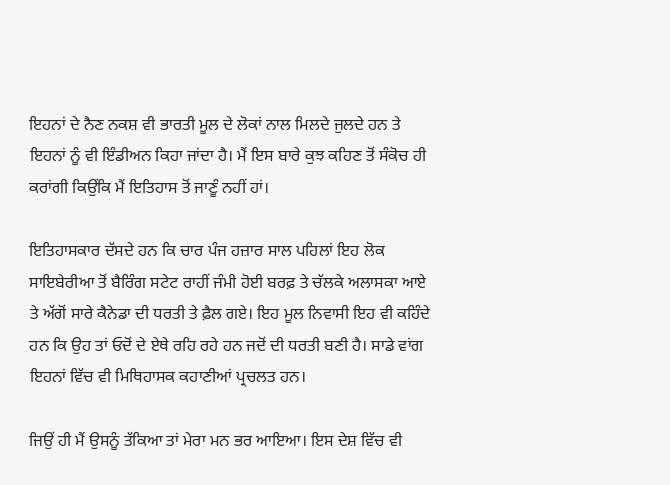ਇਹਨਾਂ ਦੇ ਨੈਣ ਨਕਸ਼ ਵੀ ਭਾਰਤੀ ਮੂਲ ਦੇ ਲੋਕਾਂ ਨਾਲ ਮਿਲਦੇ ਜੁਲਦੇ ਹਨ ਤੇ ਇਹਨਾਂ ਨੂੰ ਵੀ ਇੰਡੀਅਨ ਕਿਹਾ ਜਾਂਦਾ ਹੈ। ਮੈਂ ਇਸ ਬਾਰੇ ਕੁਝ ਕਹਿਣ ਤੋਂ ਸੰਕੋਚ ਹੀ ਕਰਾਂਗੀ ਕਿਉਂਕਿ ਮੈਂ ਇਤਿਹਾਸ ਤੋਂ ਜਾਣੂੰ ਨਹੀਂ ਹਾਂ।

ਇਤਿਹਾਸਕਾਰ ਦੱਸਦੇ ਹਨ ਕਿ ਚਾਰ ਪੰਜ ਹਜ਼ਾਰ ਸਾਲ ਪਹਿਲਾਂ ਇਹ ਲੋਕ ਸਾਇਬੇਰੀਆ ਤੋਂ ਬੈਰਿੰਗ ਸਟੇਟ ਰਾਹੀਂ ਜੰਮੀ ਹੋਈ ਬਰਫ਼ ਤੇ ਚੱਲਕੇ ਅਲਾਸਕਾ ਆਏ ਤੇ ਅੱਗੋਂ ਸਾਰੇ ਕੈਨੇਡਾ ਦੀ ਧਰਤੀ ਤੇ ਫ਼ੈਲ ਗਏ। ਇਹ ਮੂਲ ਨਿਵਾਸੀ ਇਹ ਵੀ ਕਹਿੰਦੇ ਹਨ ਕਿ ਉਹ ਤਾਂ ਓਦੋਂ ਦੇ ਏਥੇ ਰਹਿ ਰਹੇ ਹਨ ਜਦੋਂ ਦੀ ਧਰਤੀ ਬਣੀ ਹੈ। ਸਾਡੇ ਵਾਂਗ ਇਹਨਾਂ ਵਿੱਚ ਵੀ ਮਿਥਿਹਾਸਕ ਕਹਾਣੀਆਂ ਪ੍ਰਚਲਤ ਹਨ।

ਜਿਉਂ ਹੀ ਮੈਂ ਉਸਨੂੰ ਤੱਕਿਆ ਤਾਂ ਮੇਰਾ ਮਨ ਭਰ ਆਇਆ। ਇਸ ਦੇਸ਼ ਵਿੱਚ ਵੀ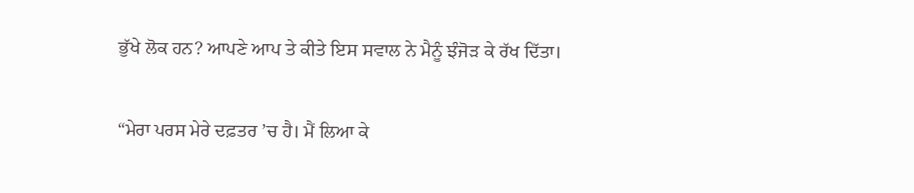ਭੁੱਖੇ ਲੋਕ ਹਨ? ਆਪਣੇ ਆਪ ਤੇ ਕੀਤੇ ਇਸ ਸਵਾਲ ਨੇ ਮੈਨੂੰ ਝੰਜੋੜ ਕੇ ਰੱਖ ਦਿੱਤਾ।

“ਮੇਰਾ ਪਰਸ ਮੇਰੇ ਦਫ਼ਤਰ ’ਚ ਹੈ। ਮੈਂ ਲਿਆ ਕੇ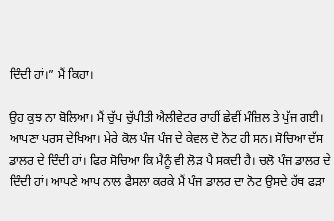ਦਿੰਦੀ ਹਾਂ।” ਮੈਂ ਕਿਹਾ।

ਉਹ ਕੁਝ ਨਾ ਬੋਲਿਆ। ਮੈਂ ਚੁੱਪ ਚੁੱਪੀਤੀ ਐਲੀਵੇਟਰ ਰਾਹੀਂ ਛੇਵੀਂ ਮੰਜ਼ਿਲ ਤੇ ਪੁੱਜ ਗਈ। ਆਪਣਾ ਪਰਸ ਦੇਖਿਆ। ਮੇਰੇ ਕੋਲ ਪੰਜ ਪੰਜ ਦੇ ਕੇਵਲ ਦੋ ਨੋਟ ਹੀ ਸਨ। ਸੋਚਿਆ ਦੱਸ ਡਾਲਰ ਦੇ ਦਿੰਦੀ ਹਾਂ। ਫਿਰ ਸੋਚਿਆ ਕਿ ਮੈਨੂੰ ਵੀ ਲੋੜ ਪੈ ਸਕਦੀ ਹੈ। ਚਲੋ ਪੰਜ ਡਾਲਰ ਦੇ ਦਿੰਦੀ ਹਾਂ। ਆਪਣੇ ਆਪ ਨਾਲ ਫੈਸਲਾ ਕਰਕੇ ਮੈਂ ਪੰਜ ਡਾਲਰ ਦਾ ਨੋਟ ਉਸਦੇ ਹੱਥ ਫੜਾ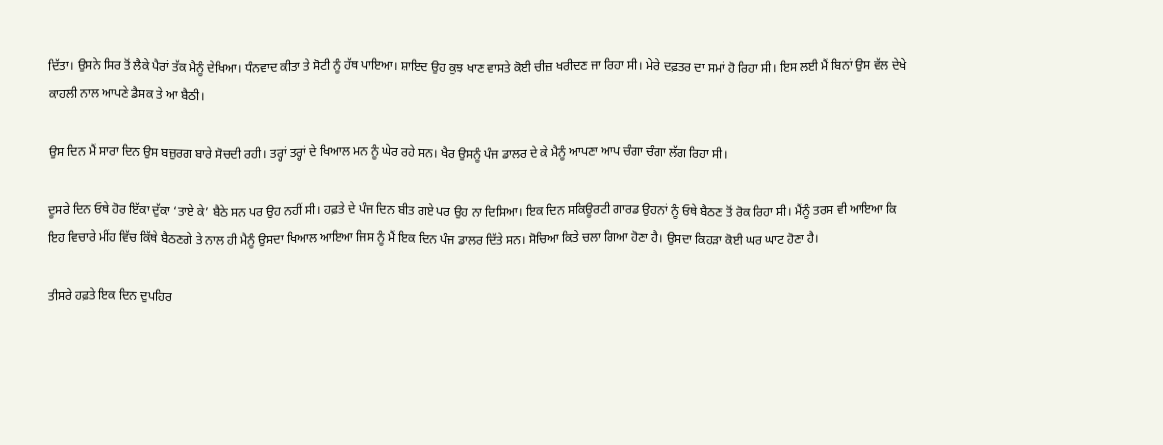ਦਿੱਤਾ। ਉਸਨੇ ਸਿਰ ਤੋਂ ਲੈਕੇ ਪੈਰਾਂ ਤੱਕ ਮੈਨੂੰ ਦੇਖਿਆ। ਧੰਨਵਾਦ ਕੀਤਾ ਤੇ ਸੋਟੀ ਨੂੰ ਹੱਥ ਪਾਇਆ। ਸ਼ਾਇਦ ਉਹ ਕੁਝ ਖਾਣ ਵਾਸਤੇ ਕੋਈ ਚੀਜ਼ ਖਰੀਦਣ ਜਾ ਰਿਹਾ ਸੀ। ਮੇਰੇ ਦਫ਼ਤਰ ਦਾ ਸਮਾਂ ਹੋ ਰਿਹਾ ਸੀ। ਇਸ ਲਈ ਮੈਂ ਬਿਨਾਂ ਉਸ ਵੱਲ ਦੇਖੇ ਕਾਹਲੀ ਨਾਲ ਆਪਣੇ ਡੈਸਕ ਤੇ ਆ ਬੈਠੀ।

ਉਸ ਦਿਨ ਮੈਂ ਸਾਰਾ ਦਿਨ ਉਸ ਬਜ਼ੁਰਗ ਬਾਰੇ ਸੋਚਦੀ ਰਹੀ। ਤਰ੍ਹਾਂ ਤਰ੍ਹਾਂ ਦੇ ਖਿਆਲ ਮਨ ਨੂੰ ਘੇਰ ਰਹੇ ਸਨ। ਖੈਰ ਉਸਨੂੰ ਪੰਜ ਡਾਲਰ ਦੇ ਕੇ ਮੈਨੂੰ ਆਪਣਾ ਆਪ ਚੰਗਾ ਚੰਗਾ ਲੱਗ ਰਿਹਾ ਸੀ।

ਦੂਸਰੇ ਦਿਨ ਓਥੇ ਹੋਰ ਇੱਕਾ ਦੁੱਕਾ ‘ਤਾਏ ਕੇ’ ਬੈਠੇ ਸਨ ਪਰ ਉਹ ਨਹੀਂ ਸੀ। ਹਫ਼ਤੇ ਦੇ ਪੰਜ ਦਿਨ ਬੀਤ ਗਏ ਪਰ ਉਹ ਨਾ ਦਿਸਿਆ। ਇਕ ਦਿਨ ਸਕਿਊਰਟੀ ਗਾਰਡ ਉਹਨਾਂ ਨੂੰ ਓਥੇ ਬੈਠਣ ਤੋਂ ਰੋਕ ਰਿਹਾ ਸੀ। ਮੈਂਨੂੰ ਤਰਸ ਵੀ ਆਇਆ ਕਿ ਇਹ ਵਿਚਾਰੇ ਮੀਂਹ ਵਿੱਚ ਕਿੱਥੇ ਬੈਠਣਗੇ ਤੇ ਨਾਲ ਹੀ ਮੈਨੂੰ ਉਸਦਾ ਖਿਆਲ ਆਇਆ ਜਿਸ ਨੂੰ ਮੈਂ ਇਕ ਦਿਨ ਪੰਜ ਡਾਲਰ ਦਿੱਤੇ ਸਨ। ਸੋਚਿਆ ਕਿਤੇ ਚਲਾ ਗਿਆ ਹੋਣਾ ਹੈ। ਉਸਦਾ ਕਿਹੜਾ ਕੋਈ ਘਰ ਘਾਟ ਹੋਣਾ ਹੈ।

ਤੀਸਰੇ ਹਫ਼ਤੇ ਇਕ ਦਿਨ ਦੁਪਹਿਰ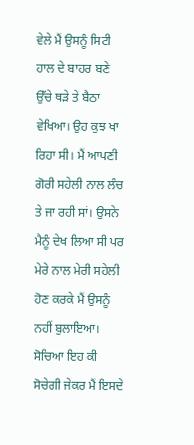ਵੇਲੇ ਮੈਂ ਉਸਨੂੰ ਸਿਟੀ ਹਾਲ ਦੇ ਬਾਹਰ ਬਣੇ ਉੱਚੇ ਥੜੇ ਤੇ ਬੈਠਾ ਵੇਖਿਆ। ਉਹ ਕੁਝ ਖਾ ਰਿਹਾ ਸੀ। ਮੈਂ ਆਪਣੀ ਗੋਰੀ ਸਹੇਲੀ ਨਾਲ ਲੰਚ ਤੇ ਜਾ ਰਹੀ ਸਾਂ। ਉਸਨੇ ਮੈਨੂੰ ਦੇਖ ਲਿਆ ਸੀ ਪਰ ਮੇਰੇ ਨਾਲ ਮੇਰੀ ਸਹੇਲੀ ਹੋਣ ਕਰਕੇ ਮੈਂ ਉਸਨੂੰ ਨਹੀਂ ਬੁਲਾਇਆ। ਸੋਚਿਆ ਇਹ ਕੀ ਸੋਚੇਗੀ ਜੇਕਰ ਮੈਂ ਇਸਦੇ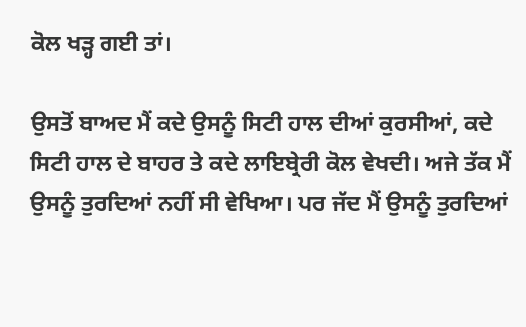ਕੋਲ ਖੜ੍ਹ ਗਈ ਤਾਂ।

ਉਸਤੋਂ ਬਾਅਦ ਮੈਂ ਕਦੇ ਉਸਨੂੰ ਸਿਟੀ ਹਾਲ ਦੀਆਂ ਕੁਰਸੀਆਂ, ਕਦੇ ਸਿਟੀ ਹਾਲ ਦੇ ਬਾਹਰ ਤੇ ਕਦੇ ਲਾਇਬ੍ਰੇਰੀ ਕੋਲ ਵੇਖਦੀ। ਅਜੇ ਤੱਕ ਮੈਂ ਉਸਨੂੰ ਤੁਰਦਿਆਂ ਨਹੀਂ ਸੀ ਵੇਖਿਆ। ਪਰ ਜੱਦ ਮੈਂ ਉਸਨੂੰ ਤੁਰਦਿਆਂ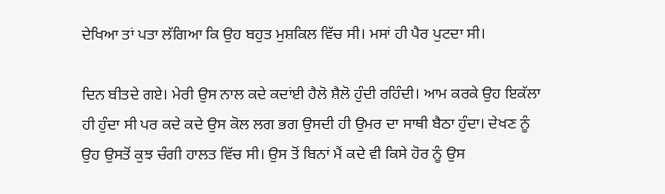ਦੇਖਿਆ ਤਾਂ ਪਤਾ ਲੱਗਿਆ ਕਿ ਉਹ ਬਹੁਤ ਮੁਸ਼ਕਿਲ ਵਿੱਚ ਸੀ। ਮਸਾਂ ਹੀ ਪੈਰ ਪੁਟਦਾ ਸੀ।

ਦਿਨ ਬੀਤਦੇ ਗਏ। ਮੇਰੀ ਉਸ ਨਾਲ ਕਦੇ ਕਦਾਂਈ ਹੈਲੋ ਸ਼ੈਲੋ ਹੁੰਦੀ ਰਹਿੰਦੀ। ਆਮ ਕਰਕੇ ਉਹ ਇਕੱਲਾ ਹੀ ਹੁੰਦਾ ਸੀ ਪਰ ਕਦੇ ਕਦੇ ਉਸ ਕੋਲ ਲਗ ਭਗ ਉਸਦੀ ਹੀ ਉਮਰ ਦਾ ਸਾਥੀ ਬੈਠਾ ਹੁੰਦਾ। ਦੇਖਣ ਨੂੰ ਉਹ ਉਸਤੋਂ ਕੁਝ ਚੰਗੀ ਹਾਲਤ ਵਿੱਚ ਸੀ। ਉਸ ਤੋਂ ਬਿਨਾਂ ਮੈਂ ਕਦੇ ਵੀ ਕਿਸੇ ਹੋਰ ਨੂੰ ਉਸ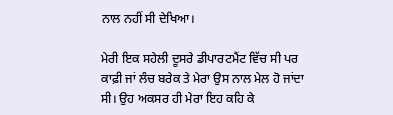ਨਾਲ ਨਹੀਂ ਸੀ ਦੇਖਿਆ।

ਮੇਰੀ ਇਕ ਸਹੇਲੀ ਦੂਸਰੇ ਡੀਪਾਰਟਮੈਂਟ ਵਿੱਚ ਸੀ ਪਰ ਕਾਫ਼ੀ ਜਾਂ ਲੰਚ ਬਰੇਕ ਤੇ ਮੇਰਾ ਉਸ ਨਾਲ ਮੇਲ ਹੋ ਜਾਂਦਾ ਸੀ। ਉਹ ਅਕਸਰ ਹੀ ਮੇਰਾ ਇਹ ਕਹਿ ਕੇ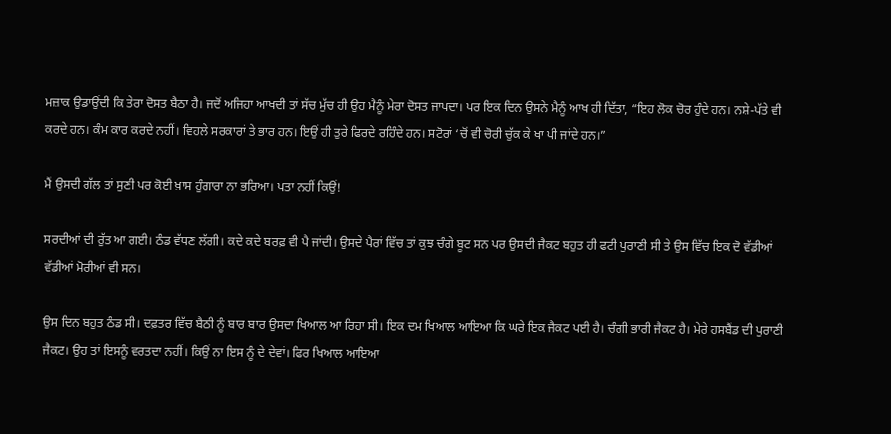ਮਜ਼ਾਕ ਉਡਾਉਂਦੀ ਕਿ ਤੇਰਾ ਦੋਸਤ ਬੈਠਾ ਹੈ। ਜਦੋਂ ਅਜਿਹਾ ਆਖਦੀ ਤਾਂ ਸੱਚ ਮੁੱਚ ਹੀ ਉਹ ਮੈਨੂੰ ਮੇਰਾ ਦੋਸਤ ਜਾਪਦਾ। ਪਰ ਇਕ ਦਿਨ ਉਸਨੇ ਮੈਨੂੰ ਆਖ ਹੀ ਦਿੱਤਾ, “ਇਹ ਲੋਕ ਚੋਰ ਹੁੰਦੇ ਹਨ। ਨਸ਼ੇ-ਪੱਤੇ ਵੀ ਕਰਦੇ ਹਨ। ਕੰਮ ਕਾਰ ਕਰਦੇ ਨਹੀਂ। ਵਿਹਲੇ ਸਰਕਾਰਾਂ ਤੇ ਭਾਰ ਹਨ। ਇਉਂ ਹੀ ਤੁਰੇ ਫਿਰਦੇ ਰਹਿੰਦੇ ਹਨ। ਸਟੋਰਾਂ ‘ਚੋਂ ਵੀ ਚੋਰੀ ਚੁੱਕ ਕੇ ਖਾ ਪੀ ਜਾਂਦੇ ਹਨ।”

ਮੈਂ ਉਸਦੀ ਗੱਲ ਤਾਂ ਸੁਣੀ ਪਰ ਕੋਈ ਖ਼ਾਸ ਹੁੰਗਾਰਾ ਨਾ ਭਰਿਆ। ਪਤਾ ਨਹੀਂ ਕਿਉਂ!

ਸਰਦੀਆਂ ਦੀ ਰੁੱਤ ਆ ਗਈ। ਠੰਡ ਵੱਧਣ ਲੱਗੀ। ਕਦੇ ਕਦੇ ਬਰਫ਼ ਵੀ ਪੈ ਜਾਂਦੀ। ਉਸਦੇ ਪੈਰਾਂ ਵਿੱਚ ਤਾਂ ਕੁਝ ਚੰਗੇ ਬੂਟ ਸਨ ਪਰ ਉਸਦੀ ਜੈਕਟ ਬਹੁਤ ਹੀ ਫਟੀ ਪੁਰਾਣੀ ਸੀ ਤੇ ਉਸ ਵਿੱਚ ਇਕ ਦੋ ਵੱਡੀਆਂ ਵੱਡੀਆਂ ਮੋਰੀਆਂ ਵੀ ਸਨ।

ਉਸ ਦਿਨ ਬਹੁਤ ਠੰਡ ਸੀ। ਦਫ਼ਤਰ ਵਿੱਚ ਬੈਠੀ ਨੂੰ ਬਾਰ ਬਾਰ ਉਸਦਾ ਖਿਆਲ ਆ ਰਿਹਾ ਸੀ। ਇਕ ਦਮ ਖਿਆਲ ਆਇਆ ਕਿ ਘਰੇ ਇਕ ਜੈਕਟ ਪਈ ਹੈ। ਚੰਗੀ ਭਾਰੀ ਜੈਕਟ ਹੈ। ਮੇਰੇ ਹਸਬੈਂਡ ਦੀ ਪੁਰਾਣੀ ਜੈਕਟ। ਉਹ ਤਾਂ ਇਸਨੂੰ ਵਰਤਦਾ ਨਹੀਂ। ਕਿਉਂ ਨਾ ਇਸ ਨੂੰ ਦੇ ਦੇਵਾਂ। ਫਿਰ ਖਿਆਲ ਆਇਆ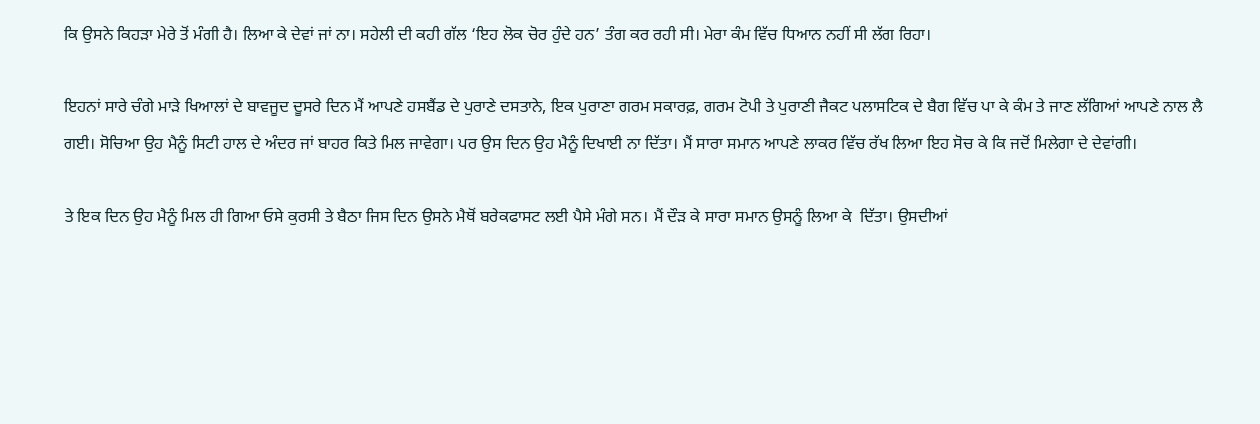ਕਿ ਉਸਨੇ ਕਿਹੜਾ ਮੇਰੇ ਤੋਂ ਮੰਗੀ ਹੈ। ਲਿਆ ਕੇ ਦੇਵਾਂ ਜਾਂ ਨਾ। ਸਹੇਲੀ ਦੀ ਕਹੀ ਗੱਲ ‘ਇਹ ਲੋਕ ਚੋਰ ਹੁੰਦੇ ਹਨ’ ਤੰਗ ਕਰ ਰਹੀ ਸੀ। ਮੇਰਾ ਕੰਮ ਵਿੱਚ ਧਿਆਨ ਨਹੀਂ ਸੀ ਲੱਗ ਰਿਹਾ।

ਇਹਨਾਂ ਸਾਰੇ ਚੰਗੇ ਮਾੜੇ ਖਿਆਲਾਂ ਦੇ ਬਾਵਜੂਦ ਦੂਸਰੇ ਦਿਨ ਮੈਂ ਆਪਣੇ ਹਸਬੈਂਡ ਦੇ ਪੁਰਾਣੇ ਦਸਤਾਨੇ, ਇਕ ਪੁਰਾਣਾ ਗਰਮ ਸਕਾਰਫ਼, ਗਰਮ ਟੋਪੀ ਤੇ ਪੁਰਾਣੀ ਜੈਕਟ ਪਲਾਸਟਿਕ ਦੇ ਬੈਗ ਵਿੱਚ ਪਾ ਕੇ ਕੰਮ ਤੇ ਜਾਣ ਲੱਗਿਆਂ ਆਪਣੇ ਨਾਲ ਲੈ ਗਈ। ਸੋਚਿਆ ਉਹ ਮੈਨੂੰ ਸਿਟੀ ਹਾਲ ਦੇ ਅੰਦਰ ਜਾਂ ਬਾਹਰ ਕਿਤੇ ਮਿਲ ਜਾਵੇਗਾ। ਪਰ ਉਸ ਦਿਨ ਉਹ ਮੈਨੂੰ ਦਿਖਾਈ ਨਾ ਦਿੱਤਾ। ਮੈਂ ਸਾਰਾ ਸਮਾਨ ਆਪਣੇ ਲਾਕਰ ਵਿੱਚ ਰੱਖ ਲਿਆ ਇਹ ਸੋਚ ਕੇ ਕਿ ਜਦੋਂ ਮਿਲੇਗਾ ਦੇ ਦੇਵਾਂਗੀ।

ਤੇ ਇਕ ਦਿਨ ਉਹ ਮੈਨੂੰ ਮਿਲ ਹੀ ਗਿਆ ਓਸੇ ਕੁਰਸੀ ਤੇ ਬੈਠਾ ਜਿਸ ਦਿਨ ਉਸਨੇ ਮੈਥੋਂ ਬਰੇਕਫਾਸਟ ਲਈ ਪੈਸੇ ਮੰਗੇ ਸਨ। ਮੈਂ ਦੌੜ ਕੇ ਸਾਰਾ ਸਮਾਨ ਉਸਨੂੰ ਲਿਆ ਕੇ  ਦਿੱਤਾ। ਉਸਦੀਆਂ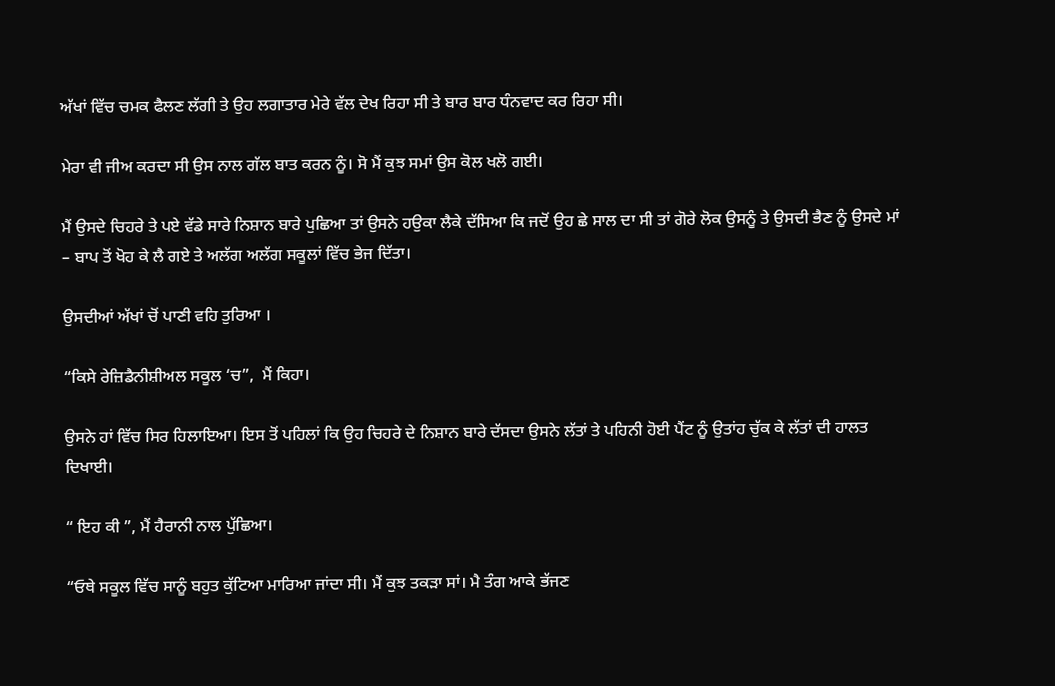ਅੱਖਾਂ ਵਿੱਚ ਚਮਕ ਫੈਲਣ ਲੱਗੀ ਤੇ ਉਹ ਲਗਾਤਾਰ ਮੇਰੇ ਵੱਲ ਦੇਖ ਰਿਹਾ ਸੀ ਤੇ ਬਾਰ ਬਾਰ ਧੰਨਵਾਦ ਕਰ ਰਿਹਾ ਸੀ।

ਮੇਰਾ ਵੀ ਜੀਅ ਕਰਦਾ ਸੀ ਉਸ ਨਾਲ ਗੱਲ ਬਾਤ ਕਰਨ ਨੂੰ। ਸੋ ਮੈਂ ਕੁਝ ਸਮਾਂ ਉਸ ਕੋਲ ਖਲੋ ਗਈ।

ਮੈਂ ਉਸਦੇ ਚਿਹਰੇ ਤੇ ਪਏ ਵੱਡੇ ਸਾਰੇ ਨਿਸ਼ਾਨ ਬਾਰੇ ਪੁਛਿਆ ਤਾਂ ਉਸਨੇ ਹਉਕਾ ਲੈਕੇ ਦੱਸਿਆ ਕਿ ਜਦੋਂ ਉਹ ਛੇ ਸਾਲ ਦਾ ਸੀ ਤਾਂ ਗੋਰੇ ਲੋਕ ਉਸਨੂੰ ਤੇ ਉਸਦੀ ਭੈਣ ਨੂੰ ਉਸਦੇ ਮਾਂ – ਬਾਪ ਤੋਂ ਖੋਹ ਕੇ ਲੈ ਗਏ ਤੇ ਅਲੱਗ ਅਲੱਗ ਸਕੂਲਾਂ ਵਿੱਚ ਭੇਜ ਦਿੱਤਾ।

ਉਸਦੀਆਂ ਅੱਖਾਂ ਚੋਂ ਪਾਣੀ ਵਹਿ ਤੁਰਿਆ ।

“ਕਿਸੇ ਰੇਜ਼ਿਡੈਨੀਸ਼ੀਅਲ ਸਕੂਲ ‘ਚ”,  ਮੈਂ ਕਿਹਾ।

ਉਸਨੇ ਹਾਂ ਵਿੱਚ ਸਿਰ ਹਿਲਾਇਆ। ਇਸ ਤੋਂ ਪਹਿਲਾਂ ਕਿ ਉਹ ਚਿਹਰੇ ਦੇ ਨਿਸ਼ਾਨ ਬਾਰੇ ਦੱਸਦਾ ਉਸਨੇ ਲੱਤਾਂ ਤੇ ਪਹਿਨੀ ਹੋਈ ਪੈਂਟ ਨੂੰ ਉਤਾਂਹ ਚੁੱਕ ਕੇ ਲੱਤਾਂ ਦੀ ਹਾਲਤ ਦਿਖਾਈ।

“ ਇਹ ਕੀ ”, ਮੈਂ ਹੈਰਾਨੀ ਨਾਲ ਪੁੱਛਿਆ।

“ਓਥੇ ਸਕੂਲ ਵਿੱਚ ਸਾਨੂੰ ਬਹੁਤ ਕੁੱਟਿਆ ਮਾਰਿਆ ਜਾਂਦਾ ਸੀ। ਮੈਂ ਕੁਝ ਤਕੜਾ ਸਾਂ। ਮੈ ਤੰਗ ਆਕੇ ਭੱਜਣ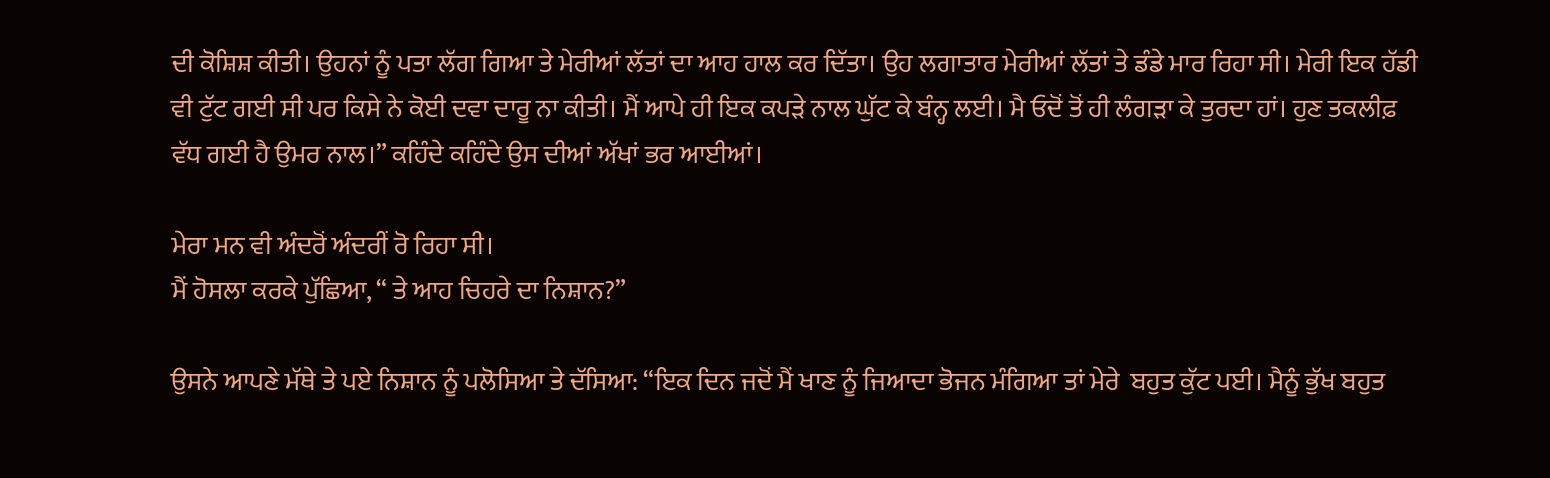ਦੀ ਕੋਸ਼ਿਸ਼ ਕੀਤੀ। ਉਹਨਾਂ ਨੂੰ ਪਤਾ ਲੱਗ ਗਿਆ ਤੇ ਮੇਰੀਆਂ ਲੱਤਾਂ ਦਾ ਆਹ ਹਾਲ ਕਰ ਦਿੱਤਾ। ਉਹ ਲਗਾਤਾਰ ਮੇਰੀਆਂ ਲੱਤਾਂ ਤੇ ਡੰਡੇ ਮਾਰ ਰਿਹਾ ਸੀ। ਮੇਰੀ ਇਕ ਹੱਡੀ ਵੀ ਟੁੱਟ ਗਈ ਸੀ ਪਰ ਕਿਸੇ ਨੇ ਕੋਈ ਦਵਾ ਦਾਰੂ ਨਾ ਕੀਤੀ। ਮੈਂ ਆਪੇ ਹੀ ਇਕ ਕਪੜੇ ਨਾਲ ਘੁੱਟ ਕੇ ਬੰਨ੍ਹ ਲਈ। ਮੈ ਓਦੋਂ ਤੋਂ ਹੀ ਲੰਗੜਾ ਕੇ ਤੁਰਦਾ ਹਾਂ। ਹੁਣ ਤਕਲੀਫ਼ ਵੱਧ ਗਈ ਹੈ ਉਮਰ ਨਾਲ।” ਕਹਿੰਦੇ ਕਹਿੰਦੇ ਉਸ ਦੀਆਂ ਅੱਖਾਂ ਭਰ ਆਈਆਂ।

ਮੇਰਾ ਮਨ ਵੀ ਅੰਦਰੋਂ ਅੰਦਰੀਂ ਰੋ ਰਿਹਾ ਸੀ।
ਮੈਂ ਹੋਸਲਾ ਕਰਕੇ ਪੁੱਛਿਆ, “ ਤੇ ਆਹ ਚਿਹਰੇ ਦਾ ਨਿਸ਼ਾਨ?”

ਉਸਨੇ ਆਪਣੇ ਮੱਥੇ ਤੇ ਪਏ ਨਿਸ਼ਾਨ ਨੂੰ ਪਲੋਸਿਆ ਤੇ ਦੱਸਿਆ: “ਇਕ ਦਿਨ ਜਦੋਂ ਮੈਂ ਖਾਣ ਨੂੰ ਜਿਆਦਾ ਭੋਜਨ ਮੰਗਿਆ ਤਾਂ ਮੇਰੇ  ਬਹੁਤ ਕੁੱਟ ਪਈ। ਮੈਨੂੰ ਭੁੱਖ ਬਹੁਤ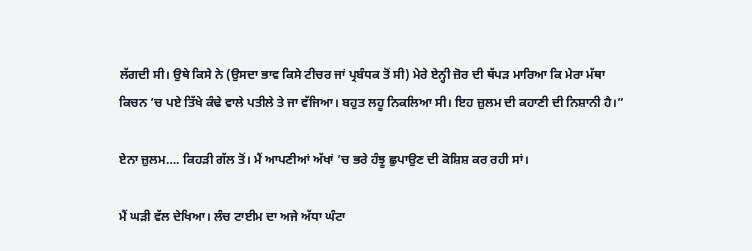ਲੱਗਦੀ ਸੀ। ਉਥੇ ਕਿਸੇ ਨੇ (ਉਸਦਾ ਭਾਵ ਕਿਸੇ ਟੀਚਰ ਜਾਂ ਪ੍ਰਬੰਧਕ ਤੋਂ ਸੀ) ਮੇਰੇ ਏਨ੍ਹੀ ਜ਼ੋਰ ਦੀ ਥੱਪੜ ਮਾਰਿਆ ਕਿ ਮੇਰਾ ਮੱਥਾ ਕਿਚਨ ’ਚ ਪਏ ਤਿੱਖੇ ਕੰਢੇ ਵਾਲੇ ਪਤੀਲੇ ਤੇ ਜਾ ਵੱਜਿਆ। ਬਹੁਤ ਲਹੂ ਨਿਕਲਿਆ ਸੀ। ਇਹ ਜ਼ੁਲਮ ਦੀ ਕਹਾਣੀ ਦੀ ਨਿਸ਼ਾਨੀ ਹੈ।”

ਏਨਾ ਜ਼ੁਲਮ…. ਕਿਹੜੀ ਗੱਲ ਤੋਂ। ਮੈਂ ਆਪਣੀਆਂ ਅੱਖਾਂ ’ਚ ਭਰੇ ਹੰਝੂ ਛੁਪਾਉਣ ਦੀ ਕੋਸ਼ਿਸ਼ ਕਰ ਰਹੀ ਸਾਂ।

ਮੈਂ ਘੜੀ ਵੱਲ ਦੇਖਿਆ। ਲੰਚ ਟਾਈਮ ਦਾ ਅਜੇ ਅੱਧਾ ਘੰਟਾ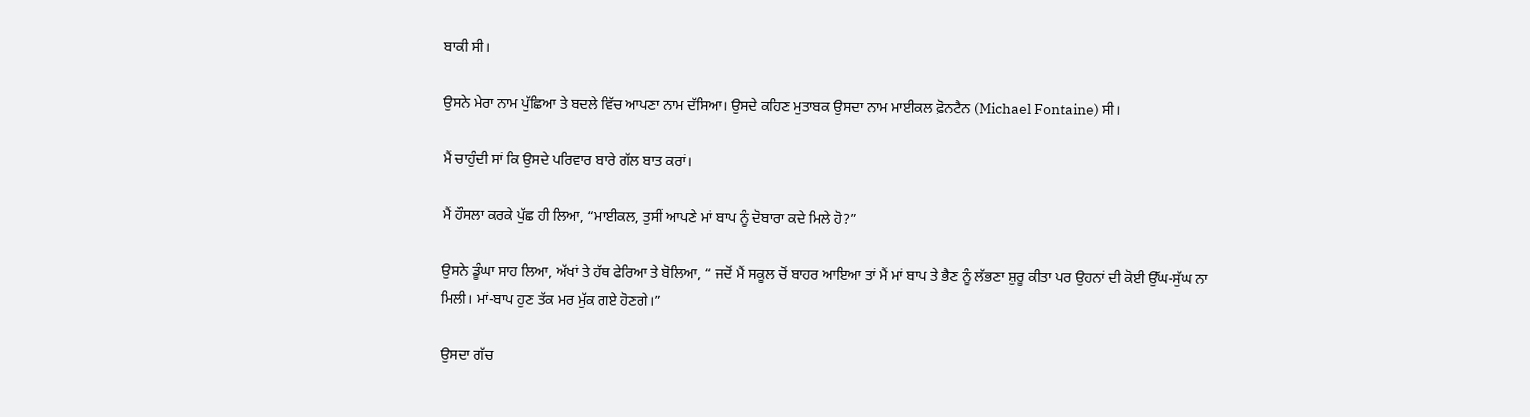ਬਾਕੀ ਸੀ।

ਉਸਨੇ ਮੇਰਾ ਨਾਮ ਪੁੱਛਿਆ ਤੇ ਬਦਲੇ ਵਿੱਚ ਆਪਣਾ ਨਾਮ ਦੱਸਿਆ। ਉਸਦੇ ਕਹਿਣ ਮੁਤਾਬਕ ਉਸਦਾ ਨਾਮ ਮਾਈਕਲ ਫ਼ੋਨਟੈਨ (Michael Fontaine) ਸੀ।

ਮੈਂ ਚਾਹੁੰਦੀ ਸਾਂ ਕਿ ਉਸਦੇ ਪਰਿਵਾਰ ਬਾਰੇ ਗੱਲ ਬਾਤ ਕਰਾਂ।

ਮੈਂ ਹੌਸਲਾ ਕਰਕੇ ਪੁੱਛ ਹੀ ਲਿਆ, “ਮਾਈਕਲ, ਤੁਸੀਂ ਆਪਣੇ ਮਾਂ ਬਾਪ ਨੂੰ ਦੋਬਾਰਾ ਕਦੇ ਮਿਲੇ ਹੋ?”

ਉਸਨੇ ਡੂੰਘਾ ਸਾਹ ਲਿਆ, ਅੱਖਾਂ ਤੇ ਹੱਥ ਫੇਰਿਆ ਤੇ ਬੋਲਿਆ, “ ਜਦੋਂ ਮੈਂ ਸਕੂਲ ਚੋਂ ਬਾਹਰ ਆਇਆ ਤਾਂ ਮੈਂ ਮਾਂ ਬਾਪ ਤੇ ਭੈਣ ਨੂੰ ਲੱਭਣਾ ਸ਼ੁਰੂ ਕੀਤਾ ਪਰ ਉਹਨਾਂ ਦੀ ਕੋਈ ਉੱਘ-ਸੁੱਘ ਨਾ ਮਿਲੀ। ਮਾਂ-ਬਾਪ ਹੁਣ ਤੱਕ ਮਰ ਮੁੱਕ ਗਏ ਹੋਣਗੇ।”

ਉਸਦਾ ਗੱਚ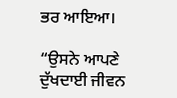ਭਰ ਆਇਆ।

“ਉਸਨੇ ਆਪਣੇ ਦੁੱਖਦਾਈ ਜੀਵਨ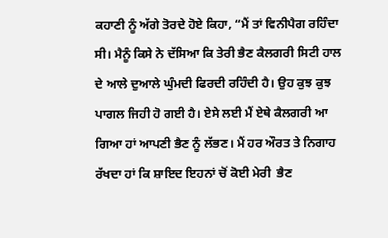ਕਹਾਣੀ ਨੂੰ ਅੱਗੇ ਤੋਰਦੇ ਹੋਏ ਕਿਹਾ, “ਮੈਂ ਤਾਂ ਵਿਨੀਪੈਗ ਰਹਿੰਦਾ ਸੀ। ਮੈਨੂੰ ਕਿਸੇ ਨੇ ਦੱਸਿਆ ਕਿ ਤੇਰੀ ਭੈਣ ਕੈਲਗਰੀ ਸਿਟੀ ਹਾਲ ਦੇ ਆਲੇ ਦੁਆਲੇ ਘੁੰਮਦੀ ਫਿਰਦੀ ਰਹਿੰਦੀ ਹੈ। ਉਹ ਕੁਝ ਕੁਝ ਪਾਗਲ ਜਿਹੀ ਹੋ ਗਈ ਹੈ। ਏਸੇ ਲਈ ਮੈਂ ਏਥੇ ਕੈਲਗਰੀ ਆ ਗਿਆ ਹਾਂ ਆਪਣੀ ਭੈਣ ਨੂੰ ਲੱਭਣ। ਮੈਂ ਹਰ ਔਰਤ ਤੇ ਨਿਗਾਹ ਰੱਖਦਾ ਹਾਂ ਕਿ ਸ਼ਾਇਦ ਇਹਨਾਂ ਚੋਂ ਕੋਈ ਮੇਰੀ  ਭੈਣ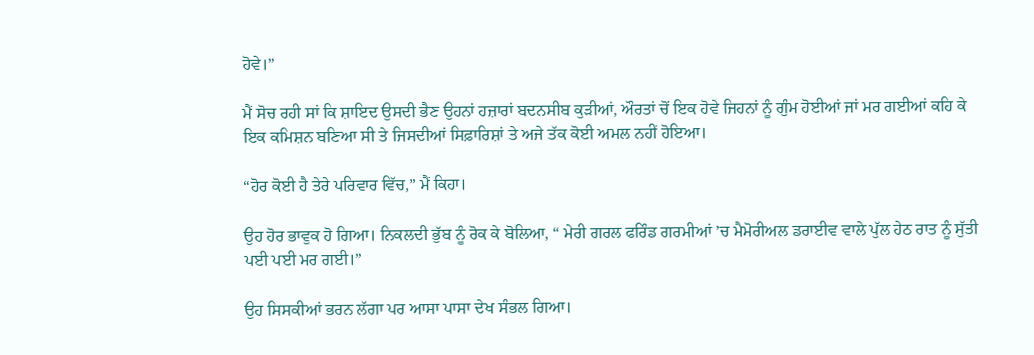ਹੋਵੇ।”

ਮੈਂ ਸੋਚ ਰਹੀ ਸਾਂ ਕਿ ਸ਼ਾਇਦ ਉਸਦੀ ਭੈਣ ਉਹਨਾਂ ਹਜ਼ਾਰਾਂ ਬਦਨਸੀਬ ਕੁੜੀਆਂ, ਔਰਤਾਂ ਚੋਂ ਇਕ ਹੋਵੇ ਜਿਹਨਾਂ ਨੂੰ ਗੁੰਮ ਹੋਈਆਂ ਜਾਂ ਮਰ ਗਈਆਂ ਕਹਿ ਕੇ ਇਕ ਕਮਿਸ਼ਨ ਬਣਿਆ ਸੀ ਤੇ ਜਿਸਦੀਆਂ ਸਿਫ਼ਾਰਿਸ਼ਾਂ ਤੇ ਅਜੇ ਤੱਕ ਕੋਈ ਅਮਲ ਨਹੀਂ ਹੋਇਆ।

“ਹੋਰ ਕੋਈ ਹੈ ਤੇਰੇ ਪਰਿਵਾਰ ਵਿੱਚ,” ਮੈਂ ਕਿਹਾ।

ਉਹ ਹੋਰ ਭਾਵੁਕ ਹੋ ਗਿਆ। ਨਿਕਲਦੀ ਭੁੱਬ ਨੂੰ ਰੋਕ ਕੇ ਬੋਲਿਆ, “ ਮੇਰੀ ਗਰਲ ਫਰਿੰਡ ਗਰਮੀਆਂ ’ਚ ਮੈਮੋਰੀਅਲ ਡਰਾਈਵ ਵਾਲੇ ਪੁੱਲ ਹੇਠ ਰਾਤ ਨੂੰ ਸੁੱਤੀ ਪਈ ਪਈ ਮਰ ਗਈ।”

ਉਹ ਸਿਸਕੀਆਂ ਭਰਨ ਲੱਗਾ ਪਰ ਆਸਾ ਪਾਸਾ ਦੇਖ ਸੰਭਲ ਗਿਆ।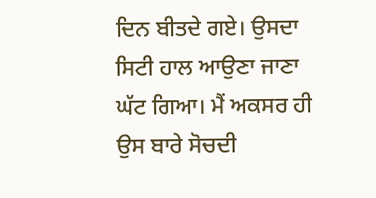ਦਿਨ ਬੀਤਦੇ ਗਏ। ਉਸਦਾ ਸਿਟੀ ਹਾਲ ਆਉਣਾ ਜਾਣਾ ਘੱਟ ਗਿਆ। ਮੈਂ ਅਕਸਰ ਹੀ ਉਸ ਬਾਰੇ ਸੋਚਦੀ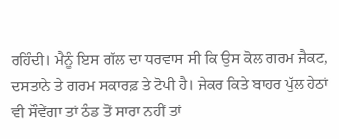ਰਹਿੰਦੀ। ਮੈਨੂੰ ਇਸ ਗੱਲ ਦਾ ਧਰਵਾਸ ਸੀ ਕਿ ਉਸ ਕੋਲ ਗਰਮ ਜੈਕਟ, ਦਸਤਾਨੇ ਤੇ ਗਰਮ ਸਕਾਰਫ਼ ਤੇ ਟੋਪੀ ਹੈ। ਜੇਕਰ ਕਿਤੇ ਬਾਹਰ ਪੁੱਲ ਹੇਠਾਂ ਵੀ ਸੌਵੇਂਗਾ ਤਾਂ ਠੰਡ ਤੋਂ ਸਾਰਾ ਨਹੀਂ ਤਾਂ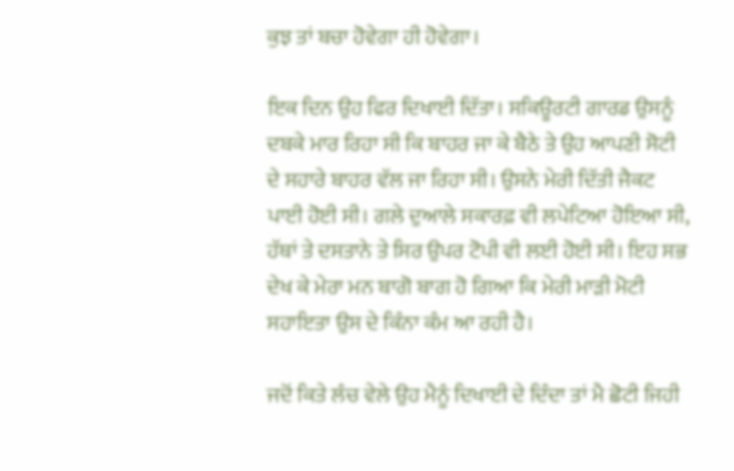ਕੁਝ ਤਾਂ ਬਚਾ ਹੋਵੇਗਾ ਹੀ ਹੋਵੇਗਾ।

ਇਕ ਦਿਨ ਉਹ ਫਿਰ ਦਿਖਾਈ ਦਿੱਤਾ। ਸਕਿਊਰਟੀ ਗਾਰਡ ਉਸਨੂੰ ਦਬਕੇ ਮਾਰ ਰਿਹਾ ਸੀ ਕਿ ਬਾਹਰ ਜਾ ਕੇ ਬੈਠੇ ਤੇ ਉਹ ਆਪਣੀ ਸੋਟੀ ਦੇ ਸਹਾਰੇ ਬਾਹਰ ਵੱਲ ਜਾ ਰਿਹਾ ਸੀ। ਉਸਨੇ ਮੇਰੀ ਦਿੱਤੀ ਜੈਕਟ ਪਾਈ ਹੋਈ ਸੀ। ਗਲੇ ਦੁਆਲੇ ਸਕਾਰਫ਼ ਵੀ ਲਪੇਟਿਆ ਹੋਇਆ ਸੀ, ਹੱਥਾਂ ਤੇ ਦਸਤਾਨੇ ਤੇ ਸਿਰ ਉਪਰ ਟੋਪੀ ਵੀ ਲਈ ਹੋਈ ਸੀ। ਇਹ ਸਭ ਦੇਖ ਕੇ ਮੇਰਾ ਮਨ ਬਾਗੋ ਬਾਗ ਹੋ ਗਿਆ ਕਿ ਮੇਰੀ ਮਾੜੀ ਮੋਟੀ ਸਹਾਇਤਾ ਉਸ ਦੇ ਕਿੰਨਾ ਕੰਮ ਆ ਰਹੀ ਹੈ।

ਜਦੋਂ ਕਿਤੇ ਲੰਚ ਵੇਲੇ ਉਹ ਮੈਨੂੰ ਦਿਖਾਈ ਦੇ ਦਿੰਦਾ ਤਾਂ ਮੈ ਛੋਟੀ ਜਿਹੀ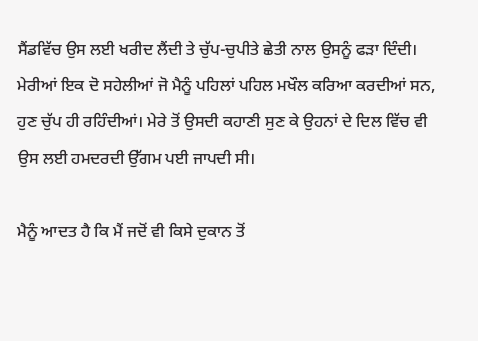ਸੈਂਡਵਿੱਚ ਉਸ ਲਈ ਖਰੀਦ ਲੈਂਦੀ ਤੇ ਚੁੱਪ-ਚੁਪੀਤੇ ਛੇਤੀ ਨਾਲ ਉਸਨੂੰ ਫੜਾ ਦਿੰਦੀ। ਮੇਰੀਆਂ ਇਕ ਦੋ ਸਹੇਲੀਆਂ ਜੋ ਮੈਨੂੰ ਪਹਿਲਾਂ ਪਹਿਲ ਮਖੌਲ ਕਰਿਆ ਕਰਦੀਆਂ ਸਨ, ਹੁਣ ਚੁੱਪ ਹੀ ਰਹਿੰਦੀਆਂ। ਮੇਰੇ ਤੋਂ ਉਸਦੀ ਕਹਾਣੀ ਸੁਣ ਕੇ ਉਹਨਾਂ ਦੇ ਦਿਲ ਵਿੱਚ ਵੀ ਉਸ ਲਈ ਹਮਦਰਦੀ ਉੱਗਮ ਪਈ ਜਾਪਦੀ ਸੀ।

ਮੈਨੂੰ ਆਦਤ ਹੈ ਕਿ ਮੈਂ ਜਦੋਂ ਵੀ ਕਿਸੇ ਦੁਕਾਨ ਤੋਂ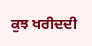ਕੁਝ ਖਰੀਦਦੀ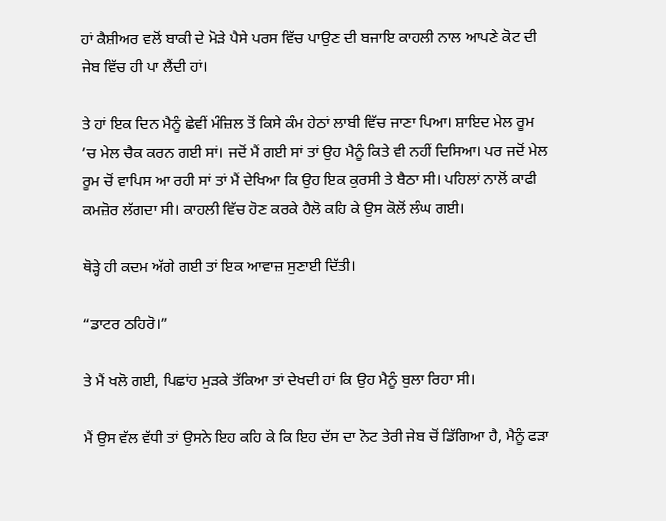ਹਾਂ ਕੈਸ਼ੀਅਰ ਵਲੋਂ ਬਾਕੀ ਦੇ ਮੋੜੇ ਪੈਸੇ ਪਰਸ ਵਿੱਚ ਪਾਉਣ ਦੀ ਬਜਾਇ ਕਾਹਲੀ ਨਾਲ ਆਪਣੇ ਕੋਟ ਦੀ ਜੇਬ ਵਿੱਚ ਹੀ ਪਾ ਲੈਂਦੀ ਹਾਂ।

ਤੇ ਹਾਂ ਇਕ ਦਿਨ ਮੈਨੂੰ ਛੇਵੀਂ ਮੰਜ਼ਿਲ ਤੋਂ ਕਿਸੇ ਕੰਮ ਹੇਠਾਂ ਲਾਬੀ ਵਿੱਚ ਜਾਣਾ ਪਿਆ। ਸ਼ਾਇਦ ਮੇਲ ਰੂਮ ’ਚ ਮੇਲ ਚੈਕ ਕਰਨ ਗਈ ਸਾਂ। ਜਦੋਂ ਮੈਂ ਗਈ ਸਾਂ ਤਾਂ ਉਹ ਮੈਨੂੰ ਕਿਤੇ ਵੀ ਨਹੀਂ ਦਿਸਿਆ। ਪਰ ਜਦੋਂ ਮੇਲ ਰੂਮ ਚੋਂ ਵਾਪਿਸ ਆ ਰਹੀ ਸਾਂ ਤਾਂ ਮੈਂ ਦੇਖਿਆ ਕਿ ਉਹ ਇਕ ਕੁਰਸੀ ਤੇ ਬੈਠਾ ਸੀ। ਪਹਿਲਾਂ ਨਾਲੋਂ ਕਾਫੀ ਕਮਜ਼ੋਰ ਲੱਗਦਾ ਸੀ। ਕਾਹਲੀ ਵਿੱਚ ਹੋਣ ਕਰਕੇ ਹੈਲੋ ਕਹਿ ਕੇ ਉਸ ਕੋਲੋਂ ਲੰਘ ਗਈ।

ਥੋੜ੍ਹੇ ਹੀ ਕਦਮ ਅੱਗੇ ਗਈ ਤਾਂ ਇਕ ਆਵਾਜ਼ ਸੁਣਾਈ ਦਿੱਤੀ।

“ਡਾਟਰ ਠਹਿਰੋ।”

ਤੇ ਮੈਂ ਖਲੋ ਗਈ, ਪਿਛਾਂਹ ਮੁੜਕੇ ਤੱਕਿਆ ਤਾਂ ਦੇਖਦੀ ਹਾਂ ਕਿ ਉਹ ਮੈਨੂੰ ਬੁਲਾ ਰਿਹਾ ਸੀ।

ਮੈਂ ਉਸ ਵੱਲ ਵੱਧੀ ਤਾਂ ਉਸਨੇ ਇਹ ਕਹਿ ਕੇ ਕਿ ਇਹ ਦੱਸ ਦਾ ਨੋਟ ਤੇਰੀ ਜੇਬ ਚੋਂ ਡਿੱਗਿਆ ਹੈ, ਮੈਨੂੰ ਫੜਾ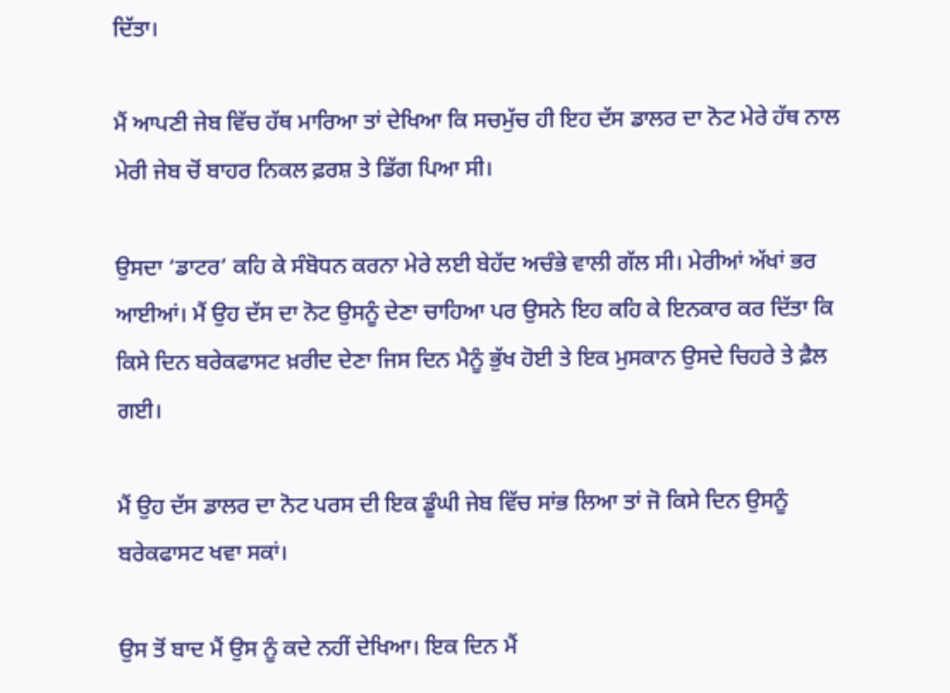ਦਿੱਤਾ।

ਮੈਂ ਆਪਣੀ ਜੇਬ ਵਿੱਚ ਹੱਥ ਮਾਰਿਆ ਤਾਂ ਦੇਖਿਆ ਕਿ ਸਚਮੁੱਚ ਹੀ ਇਹ ਦੱਸ ਡਾਲਰ ਦਾ ਨੋਟ ਮੇਰੇ ਹੱਥ ਨਾਲ ਮੇਰੀ ਜੇਬ ਚੋਂ ਬਾਹਰ ਨਿਕਲ ਫ਼ਰਸ਼ ਤੇ ਡਿੱਗ ਪਿਆ ਸੀ।

ਉਸਦਾ ‘ਡਾਟਰ’ ਕਹਿ ਕੇ ਸੰਬੋਧਨ ਕਰਨਾ ਮੇਰੇ ਲਈ ਬੇਹੱਦ ਅਚੰਭੇ ਵਾਲੀ ਗੱਲ ਸੀ। ਮੇਰੀਆਂ ਅੱਖਾਂ ਭਰ ਆਈਆਂ। ਮੈਂ ਉਹ ਦੱਸ ਦਾ ਨੋਟ ਉਸਨੂੰ ਦੇਣਾ ਚਾਹਿਆ ਪਰ ਉਸਨੇ ਇਹ ਕਹਿ ਕੇ ਇਨਕਾਰ ਕਰ ਦਿੱਤਾ ਕਿ ਕਿਸੇ ਦਿਨ ਬਰੇਕਫਾਸਟ ਖ਼ਰੀਦ ਦੇਣਾ ਜਿਸ ਦਿਨ ਮੈਨੂੰ ਭੁੱਖ ਹੋਈ ਤੇ ਇਕ ਮੁਸਕਾਨ ਉਸਦੇ ਚਿਹਰੇ ਤੇ ਫ਼ੈਲ ਗਈ।

ਮੈਂ ਉਹ ਦੱਸ ਡਾਲਰ ਦਾ ਨੋਟ ਪਰਸ ਦੀ ਇਕ ਡੂੰਘੀ ਜੇਬ ਵਿੱਚ ਸਾਂਭ ਲਿਆ ਤਾਂ ਜੋ ਕਿਸੇ ਦਿਨ ਉਸਨੂੰ ਬਰੇਕਫਾਸਟ ਖਵਾ ਸਕਾਂ।

ਉਸ ਤੋਂ ਬਾਦ ਮੈਂ ਉਸ ਨੂੰ ਕਦੇ ਨਹੀਂ ਦੇਖਿਆ। ਇਕ ਦਿਨ ਮੈਂ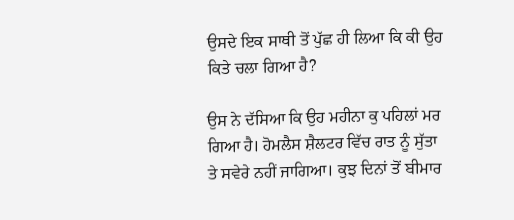ਉਸਦੇ ਇਕ ਸਾਥੀ ਤੋਂ ਪੁੱਛ ਹੀ ਲਿਆ ਕਿ ਕੀ ਉਹ ਕਿਤੇ ਚਲਾ ਗਿਆ ਹੈ?

ਉਸ ਨੇ ਦੱਸਿਆ ਕਿ ਉਹ ਮਹੀਨਾ ਕੁ ਪਹਿਲਾਂ ਮਰ ਗਿਆ ਹੈ। ਹੋਮਲੈਸ ਸ਼ੈਲਟਰ ਵਿੱਚ ਰਾਤ ਨੂੰ ਸੁੱਤਾ ਤੇ ਸਵੇਰੇ ਨਹੀਂ ਜਾਗਿਆ। ਕੁਝ ਦਿਨਾਂ ਤੋਂ ਬੀਮਾਰ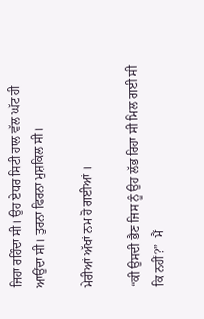ਜਿਹਾ ਰਹਿੰਦਾ ਸੀ। ਉਹ ਏਧਰ ਸਿਟੀ ਹਾਲ ਵੱਲ ਘੱਟ ਹੀ ਆਉਂਦਾ ਸੀ। ਤੁਰਨਾ ਫਿਰਨਾ ਮੁਸ਼ਕਿਲ ਸੀ।

ਮੇਰੀਆਂ ਅੱਖਾਂ ਨਮ ਹੋ ਗਈਆਂ ।

“ਕੀ ਉਸਦੀ ਭੈਣ ਜਿਸ ਨੂੰ ਉਹ ਲੱਭ ਰਿਹਾ ਸੀ ਮਿਲ ਗਈ ਸੀ ਕਿ ਨਹੀਂ?”  ਮੈਂ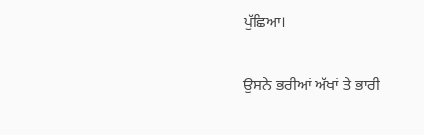ਪੁੱਛਿਆ।

ਉਸਨੇ ਭਰੀਆਂ ਅੱਖਾਂ ਤੇ ਭਾਰੀ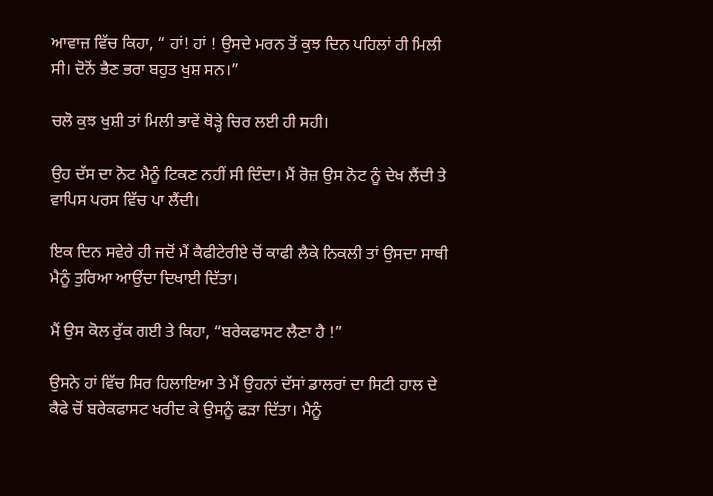ਆਵਾਜ਼ ਵਿੱਚ ਕਿਹਾ, “ ਹਾਂ! ਹਾਂ ! ਉਸਦੇ ਮਰਨ ਤੋਂ ਕੁਝ ਦਿਨ ਪਹਿਲਾਂ ਹੀ ਮਿਲੀ ਸੀ। ਦੋਨੋਂ ਭੈਣ ਭਰਾ ਬਹੁਤ ਖੁਸ਼ ਸਨ।”

ਚਲੋ ਕੁਝ ਖੁਸ਼ੀ ਤਾਂ ਮਿਲੀ ਭਾਵੇਂ ਥੋੜ੍ਹੇ ਚਿਰ ਲਈ ਹੀ ਸਹੀ।

ਉਹ ਦੱਸ ਦਾ ਨੋਟ ਮੈਨੂੰ ਟਿਕਣ ਨਹੀਂ ਸੀ ਦਿੰਦਾ। ਮੈਂ ਰੋਜ਼ ਉਸ ਨੋਟ ਨੂੰ ਦੇਖ ਲੈਂਦੀ ਤੇ ਵਾਪਿਸ ਪਰਸ ਵਿੱਚ ਪਾ ਲੈਂਦੀ।

ਇਕ ਦਿਨ ਸਵੇਰੇ ਹੀ ਜਦੋਂ ਮੈਂ ਕੈਫੀਟੇਰੀਏ ਚੋਂ ਕਾਫੀ ਲੈਕੇ ਨਿਕਲੀ ਤਾਂ ਉਸਦਾ ਸਾਥੀ ਮੈਨੂੰ ਤੁਰਿਆ ਆਉਂਦਾ ਦਿਖਾਈ ਦਿੱਤਾ।

ਮੈਂ ਉਸ ਕੋਲ ਰੁੱਕ ਗਈ ਤੇ ਕਿਹਾ, “ਬਰੇਕਫਾਸਟ ਲੈਣਾ ਹੈ !”

ਉਸਨੇ ਹਾਂ ਵਿੱਚ ਸਿਰ ਹਿਲਾਇਆ ਤੇ ਮੈਂ ਉਹਨਾਂ ਦੱਸਾਂ ਡਾਲਰਾਂ ਦਾ ਸਿਟੀ ਹਾਲ ਦੇ ਕੈਫੇ ਚੋਂ ਬਰੇਕਫਾਸਟ ਖਰੀਦ ਕੇ ਉਸਨੂੰ ਫੜਾ ਦਿੱਤਾ। ਮੈਨੂੰ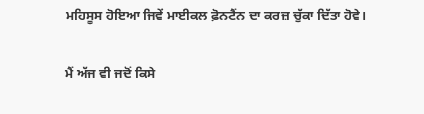ਮਹਿਸੂਸ ਹੋਇਆ ਜਿਵੇਂ ਮਾਈਕਲ ਫ਼ੋਨਟੈਂਨ ਦਾ ਕਰਜ਼ ਚੁੱਕਾ ਦਿੱਤਾ ਹੋਵੇ।

ਮੈਂ ਅੱਜ ਵੀ ਜਦੋਂ ਕਿਸੇ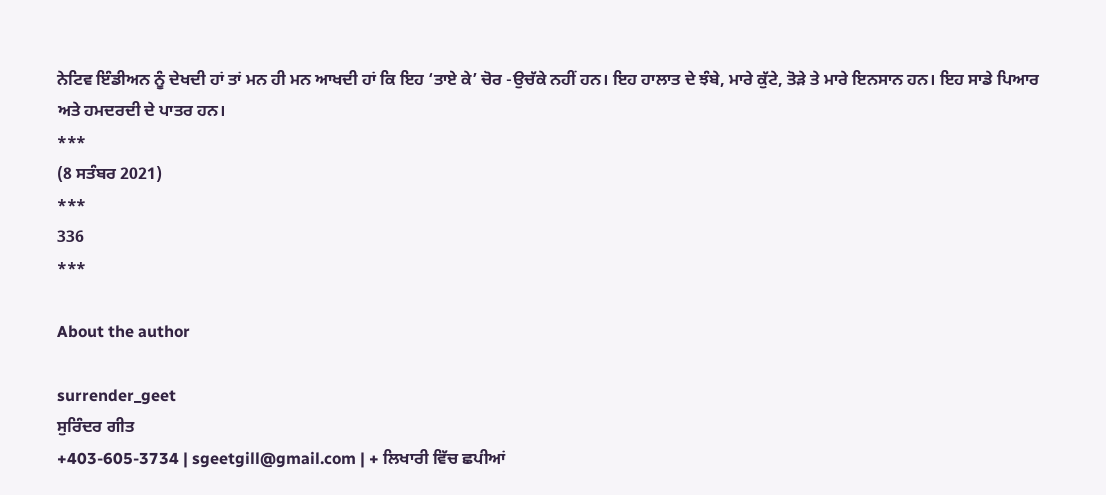ਨੇਟਿਵ ਇੰਡੀਅਨ ਨੂੰ ਦੇਖਦੀ ਹਾਂ ਤਾਂ ਮਨ ਹੀ ਮਨ ਆਖਦੀ ਹਾਂ ਕਿ ਇਹ ‘ਤਾਏ ਕੇ’ ਚੋਰ -ਉਚੱਕੇ ਨਹੀਂ ਹਨ। ਇਹ ਹਾਲਾਤ ਦੇ ਝੰਬੇ, ਮਾਰੇ ਕੁੱਟੇ, ਤੋੜੇ ਤੇ ਮਾਰੇ ਇਨਸਾਨ ਹਨ। ਇਹ ਸਾਡੇ ਪਿਆਰ ਅਤੇ ਹਮਦਰਦੀ ਦੇ ਪਾਤਰ ਹਨ।
***
(8 ਸਤੰਬਰ 2021)
***
336
***

About the author

surrender_geet
ਸੁਰਿੰਦਰ ਗੀਤ
+403-605-3734 | sgeetgill@gmail.com | + ਲਿਖਾਰੀ ਵਿੱਚ ਛਪੀਆਂ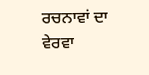ਰਚਨਾਵਾਂ ਦਾ ਵੇਰਵਾ